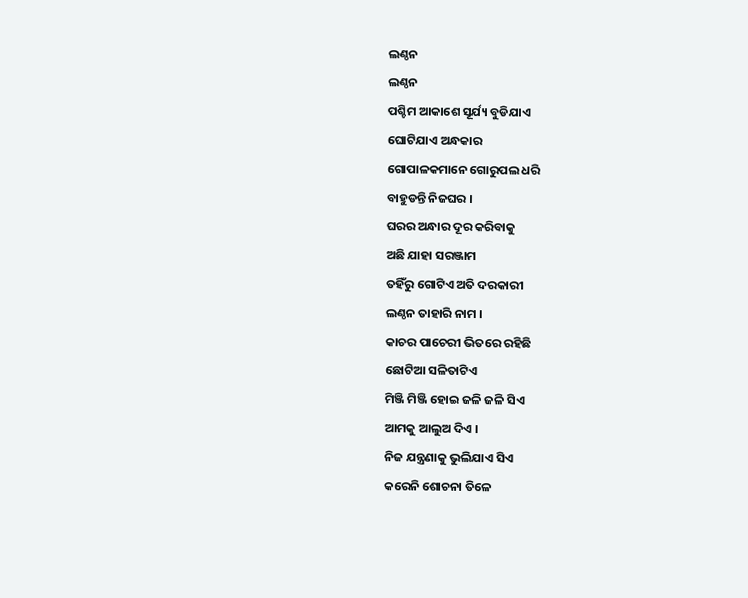ଲଣ୍ଠନ
ଲଣ୍ଠନ
ପଶ୍ଚିମ ଆକାଶେ ସୂର୍ଯ୍ୟ ବୁଡିଯାଏ
ଘୋଟିଯାଏ ଅନ୍ଧକାର
ଗୋପାଳକମାନେ ଗୋରୁପଲ ଧରି
ବାହୁଡନ୍ତି ନିଜଘର ।
ଘରର ଅନ୍ଧାର ଦୂର କରିବାକୁ
ଅଛି ଯାହା ସରଞ୍ଜାମ
ତହିଁରୁ ଗୋଟିଏ ଅତି ଦରକାରୀ
ଲଣ୍ଠନ ତାହାରି ନାମ ।
କାଚର ପାଚେରୀ ଭିତରେ ରହିଛି
ଛୋଟିଆ ସଳିତାଟିଏ
ମିଞ୍ଜି ମିଞ୍ଜି ହୋଇ ଜଳି ଜଳି ସିଏ
ଆମକୁ ଆଲୁଅ ଦିଏ ।
ନିଜ ଯନ୍ତ୍ରଣାକୁ ଭୁଲିଯାଏ ସିଏ
କରେନି ଶୋଚନା ତିଳେ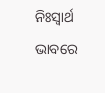ନିଃସ୍ଵାର୍ଥ ଭାବରେ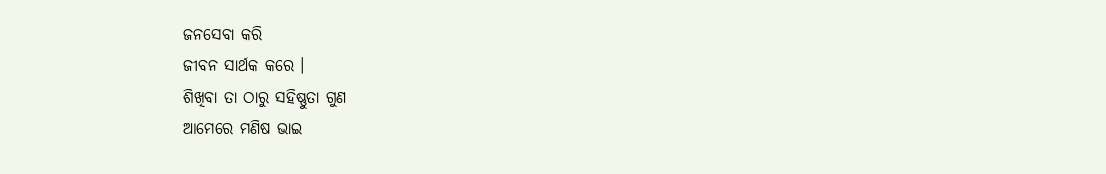ଜନସେବା କରି
ଜୀବନ ସାର୍ଥକ କରେ ।
ଶିଖିବା ତା ଠାରୁ ସହିଷ୍ଣୁତା ଗୁଣ
ଆମେରେ ମଣିଷ ଭାଇ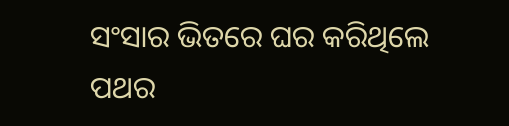ସଂସାର ଭିତରେ ଘର କରିଥିଲେ
ପଥର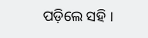ପଡ଼ିଲେ ସହି ।